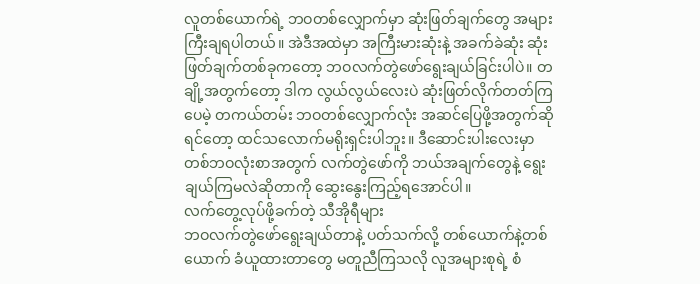လူတစ်ယောက်ရဲ့ ဘဝတစ်လျှောက်မှာ ဆုံးဖြတ်ချက်တွေ အများကြီးချရပါတယ်။ အဲဒီအထဲမှာ အကြီးမားဆုံးနဲ့ အခက်ခဲဆုံး ဆုံးဖြတ်ချက်တစ်ခုကတော့ ဘဝလက်တွဲဖော်ရွေးချယ်ခြင်းပါပဲ။ တချို့အတွက်တော့ ဒါက လွယ်လွယ်လေးပဲ ဆုံးဖြတ်လိုက်တတ်ကြပေမဲ့ တကယ်တမ်း ဘဝတစ်လျှောက်လုံး အဆင်ပြေဖို့အတွက်ဆိုရင်တော့ ထင်သလောက်မရိုးရှင်းပါဘူး။ ဒီဆောင်းပါးလေးမှာ တစ်ဘဝလုံးစာအတွက် လက်တွဲဖော်ကို ဘယ်အချက်တွေနဲ့ ရွေးချယ်ကြမလဲဆိုတာကို ဆွေးနွေးကြည့်ရအောင်ပါ။
လက်တွေ့လုပ်ဖို့ခက်တဲ့ သီအိုရီများ
ဘဝလက်တွဲဖော်ရွေးချယ်တာနဲ့ ပတ်သက်လို့ တစ်ယောက်နဲ့တစ်ယောက် ခံယူထားတာတွေ မတူညီကြသလို လူအများစုရဲ့ စံ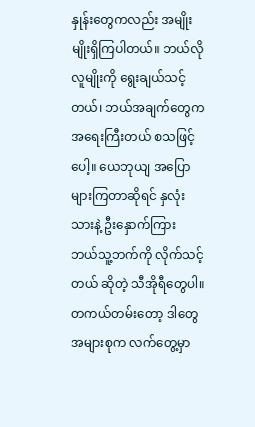နှုန်းတွေကလည်း အမျိုးမျိုးရှိကြပါတယ်။ ဘယ်လိုလူမျိုးကို ရွေးချယ်သင့်တယ်၊ ဘယ်အချက်တွေက အရေးကြီးတယ် စသဖြင့်ပေါ့။ ယေဘုယျ အပြောများကြတာဆိုရင် နှလုံးသားနဲ့ ဦးနှောက်ကြား ဘယ်သူ့ဘက်ကို လိုက်သင့်တယ် ဆိုတဲ့ သီအိုရီတွေပါ။
တကယ်တမ်းတော့ ဒါတွေအများစုက လက်တွေ့မှာ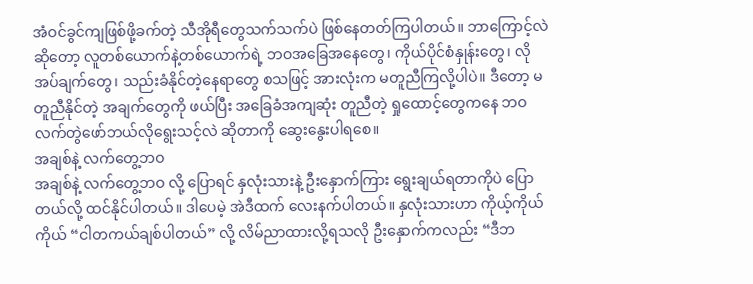အံဝင်ခွင်ကျဖြစ်ဖို့ခက်တဲ့ သီအိုရီတွေသက်သက်ပဲ ဖြစ်နေတတ်ကြပါတယ်။ ဘာကြောင့်လဲဆိုတော့ လူတစ်ယောက်နဲ့တစ်ယောက်ရဲ့ ဘဝအခြေအနေတွေ၊ ကိုယ်ပိုင်စံနှုန်းတွေ၊ လိုအပ်ချက်တွေ၊ သည်းခံနိုင်တဲ့နေရာတွေ စသဖြင့် အားလုံးက မတူညီကြလို့ပါပဲ။ ဒီတော့ မတူညီနိုင်တဲ့ အချက်တွေကို ဖယ်ပြီး အခြေခံအကျဆုံး တူညီတဲ့ ရှုထောင့်တွေကနေ ဘဝလက်တွဲဖော်ဘယ်လိုရွေးသင့်လဲ ဆိုတာကို ဆွေးနွေးပါရစေ။
အချစ်နဲ့ လက်တွေ့ဘဝ
အချစ်နဲ့ လက်တွေ့ဘဝ လို့ ပြောရင် နှလုံးသားနဲ့ ဦးနှောက်ကြား ရွေးချယ်ရတာကိုပဲ ပြောတယ်လို့ ထင်နိုင်ပါတယ်။ ဒါပေမဲ့ အဲဒီထက် လေးနက်ပါတယ်။ နှလုံးသားဟာ ကိုယ့်ကိုယ်ကိုယ် “ငါတကယ်ချစ်ပါတယ်” လို့ လိမ်ညာထားလို့ရသလို ဦးနှောက်ကလည်း “ဒီဘ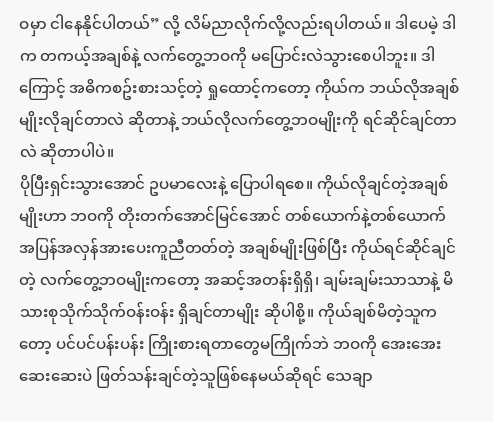ဝမှာ ငါနေနိုင်ပါတယ်” လို့ လိမ်ညာလိုက်လို့လည်းရပါတယ်။ ဒါပေမဲ့ ဒါက တကယ့်အချစ်နဲ့ လက်တွေ့ဘဝကို မပြောင်းလဲသွားစေပါဘူး။ ဒါကြောင့် အဓိကစဥ်းစားသင့်တဲ့ ရှုထောင့်ကတော့ ကိုယ်က ဘယ်လိုအချစ်မျိုးလိုချင်တာလဲ ဆိုတာနဲ့ ဘယ်လိုလက်တွေ့ဘဝမျိုးကို ရင်ဆိုင်ချင်တာလဲ ဆိုတာပါပဲ။
ပိုပြီးရှင်းသွားအောင် ဥပမာလေးနဲ့ ပြောပါရစေ။ ကိုယ်လိုချင်တဲ့အချစ်မျိုးဟာ ဘဝကို တိုးတက်အောင်မြင်အောင် တစ်ယောက်နဲ့တစ်ယောက် အပြန်အလှန်အားပေးကူညီတတ်တဲ့ အချစ်မျိုးဖြစ်ပြီး ကိုယ်ရင်ဆိုင်ချင်တဲ့ လက်တွေ့ဘဝမျိုးကတော့ အဆင့်အတန်းရှိရှိ၊ ချမ်းချမ်းသာသာနဲ့ မိသားစုသိုက်သိုက်ဝန်းဝန်း ရှိချင်တာမျိုး ဆိုပါစို့။ ကိုယ်ချစ်မိတဲ့သူကတော့ ပင်ပင်ပန်းပန်း ကြိုးစားရတာတွေမကြိုက်ဘဲ ဘဝကို အေးအေးဆေးဆေးပဲ ဖြတ်သန်းချင်တဲ့သူဖြစ်နေမယ်ဆိုရင် သေချာ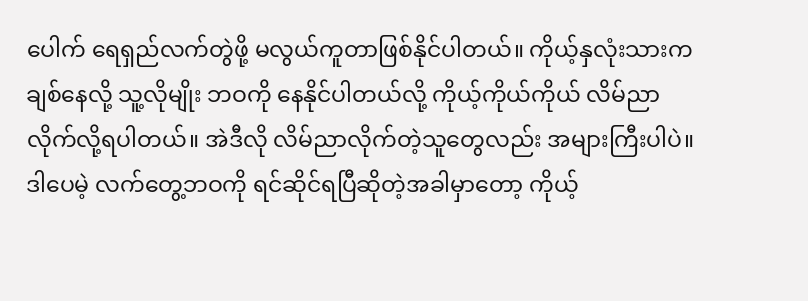ပေါက် ရေရှည်လက်တွဲဖို့ မလွယ်ကူတာဖြစ်နိုင်ပါတယ်။ ကိုယ့်နှလုံးသားက ချစ်နေလို့ သူ့လိုမျိုး ဘဝကို နေနိုင်ပါတယ်လို့ ကိုယ့်ကိုယ်ကိုယ် လိမ်ညာလိုက်လို့ရပါတယ်။ အဲဒီလို လိမ်ညာလိုက်တဲ့သူတွေလည်း အများကြီးပါပဲ။ ဒါပေမဲ့ လက်တွေ့ဘဝကို ရင်ဆိုင်ရပြီဆိုတဲ့အခါမှာတော့ ကိုယ့်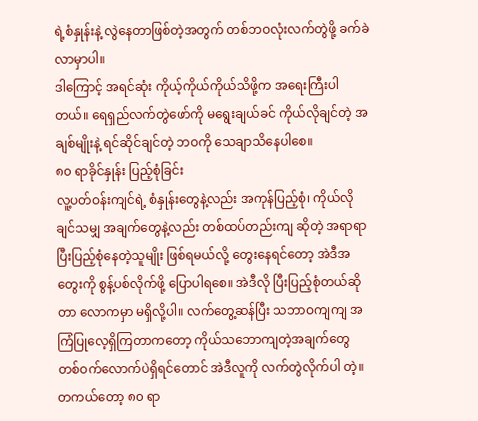ရဲ့စံနှုန်းနဲ့ လွဲနေတာဖြစ်တဲ့အတွက် တစ်ဘဝလုံးလက်တွဲဖို့ ခက်ခဲလာမှာပါ။
ဒါကြောင့် အရင်ဆုံး ကိုယ့်ကိုယ်ကိုယ်သိဖို့က အရေးကြီးပါတယ်။ ရေရှည်လက်တွဲဖော်ကို မရွေးချယ်ခင် ကိုယ်လိုချင်တဲ့ အချစ်မျိုးနဲ့ ရင်ဆိုင်ချင်တဲ့ ဘဝကို သေချာသိနေပါစေ။
၈၀ ရာခိုင်နှုန်း ပြည့်စုံခြင်း
လူ့ပတ်ဝန်းကျင်ရဲ့ စံနှုန်းတွေနဲ့လည်း အကုန်ပြည့်စုံ၊ ကိုယ်လိုချင်သမျှ အချက်တွေနဲ့လည်း တစ်ထပ်တည်းကျ ဆိုတဲ့ အရာရာပြီးပြည့်စုံနေတဲ့သူမျိုး ဖြစ်ရမယ်လို့ တွေးနေရင်တော့ အဲဒီအတွေးကို စွန့်ပစ်လိုက်ဖို့ ပြောပါရစေ။ အဲဒီလို ပြီးပြည့်စုံတယ်ဆိုတာ လောကမှာ မရှိလို့ပါ။ လက်တွေ့ဆန်ပြီး သဘာဝကျကျ အကြံပြုလေ့ရှိကြတာကတော့ ကိုယ်သဘောကျတဲ့အချက်တွေ တစ်ဝက်လောက်ပဲရှိရင်တောင် အဲဒီလူကို လက်တွဲလိုက်ပါ တဲ့။ တကယ်တော့ ၈၀ ရာ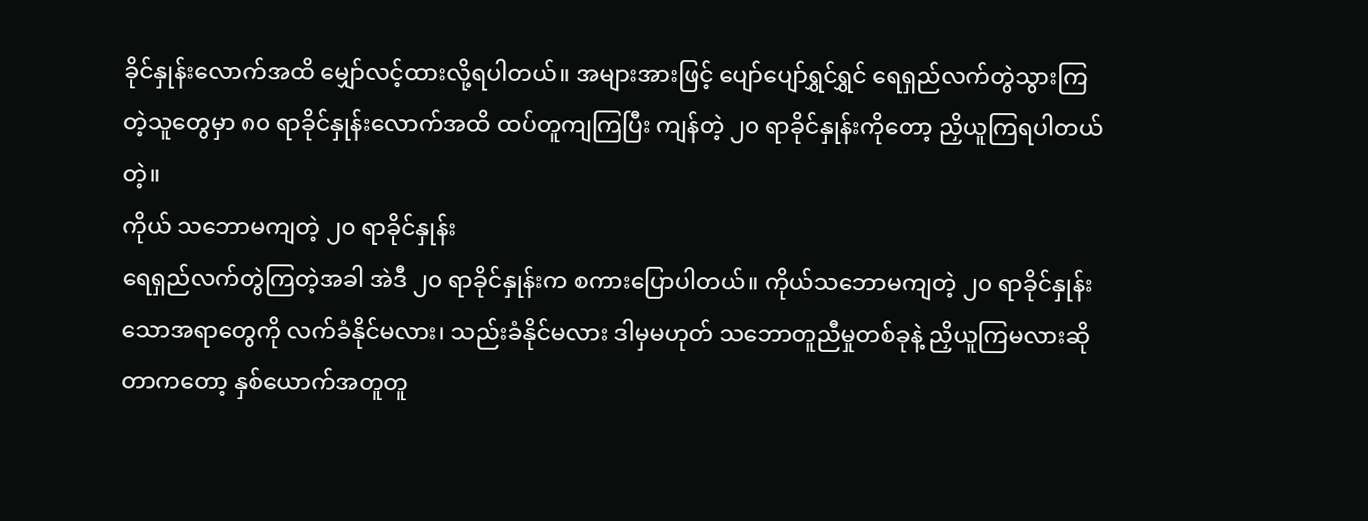ခိုင်နှုန်းလောက်အထိ မျှော်လင့်ထားလို့ရပါတယ်။ အများအားဖြင့် ပျော်ပျော်ရွှင်ရွှင် ရေရှည်လက်တွဲသွားကြတဲ့သူတွေမှာ ၈၀ ရာခိုင်နှုန်းလောက်အထိ ထပ်တူကျကြပြီး ကျန်တဲ့ ၂၀ ရာခိုင်နှုန်းကိုတော့ ညှိယူကြရပါတယ်တဲ့။
ကိုယ် သဘောမကျတဲ့ ၂၀ ရာခိုင်နှုန်း
ရေရှည်လက်တွဲကြတဲ့အခါ အဲဒီ ၂၀ ရာခိုင်နှုန်းက စကားပြောပါတယ်။ ကိုယ်သဘောမကျတဲ့ ၂၀ ရာခိုင်နှုန်းသောအရာတွေကို လက်ခံနိုင်မလား၊ သည်းခံနိုင်မလား ဒါမှမဟုတ် သဘောတူညီမှုတစ်ခုနဲ့ ညှိယူကြမလားဆိုတာကတော့ နှစ်ယောက်အတူတူ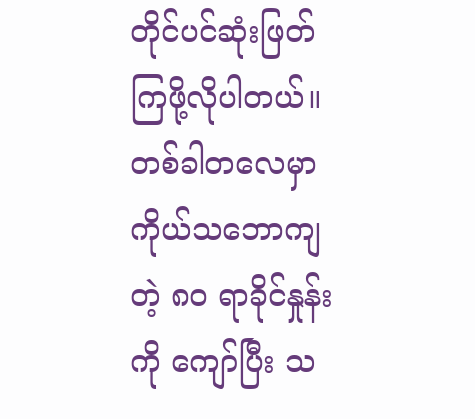တိုင်ပင်ဆုံးဖြတ်ကြဖို့လိုပါတယ်။ တစ်ခါတလေမှာ ကိုယ်သဘောကျတဲ့ ၈၀ ရာခိုင်နှုန်းကို ကျော်ပြီး သ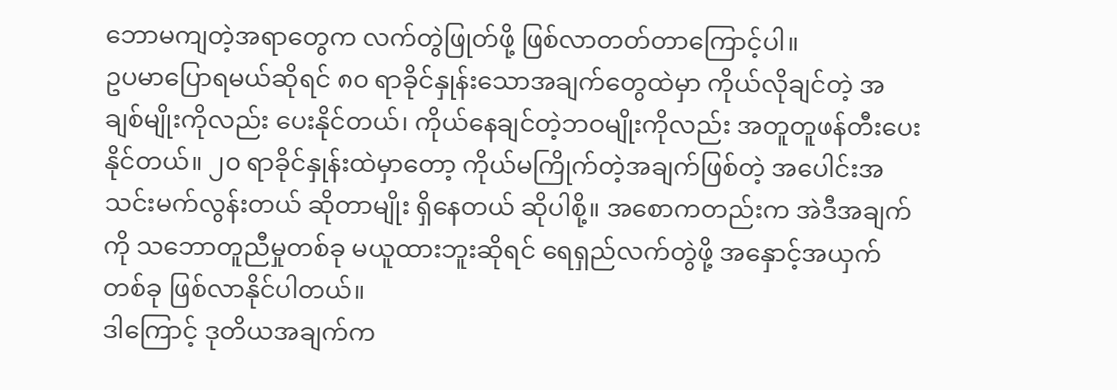ဘောမကျတဲ့အရာတွေက လက်တွဲဖြုတ်ဖို့ ဖြစ်လာတတ်တာကြောင့်ပါ။
ဥပမာပြောရမယ်ဆိုရင် ၈၀ ရာခိုင်နှုန်းသောအချက်တွေထဲမှာ ကိုယ်လိုချင်တဲ့ အချစ်မျိုးကိုလည်း ပေးနိုင်တယ်၊ ကိုယ်နေချင်တဲ့ဘဝမျိုးကိုလည်း အတူတူဖန်တီးပေးနိုင်တယ်။ ၂၀ ရာခိုင်နှုန်းထဲမှာတော့ ကိုယ်မကြိုက်တဲ့အချက်ဖြစ်တဲ့ အပေါင်းအသင်းမက်လွန်းတယ် ဆိုတာမျိုး ရှိနေတယ် ဆိုပါစို့။ အစောကတည်းက အဲဒီအချက်ကို သဘောတူညီမှုတစ်ခု မယူထားဘူးဆိုရင် ရေရှည်လက်တွဲဖို့ အနှောင့်အယှက်တစ်ခု ဖြစ်လာနိုင်ပါတယ်။
ဒါကြောင့် ဒုတိယအချက်က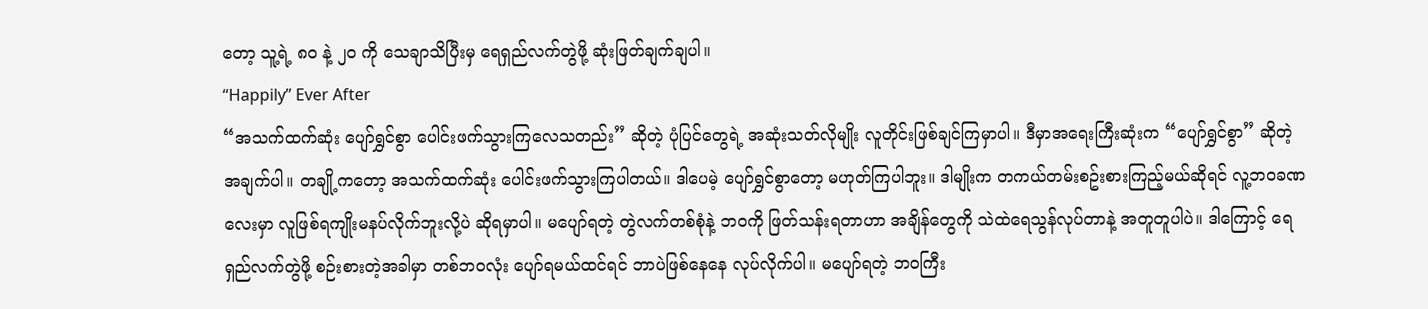တော့ သူ့ရဲ့ ၈၀ နဲ့ ၂၀ ကို သေချာသိပြီးမှ ရေရှည်လက်တွဲဖို့ ဆုံးဖြတ်ချက်ချပါ။
“Happily” Ever After
“အသက်ထက်ဆုံး ပျော်ရွှင်စွာ ပေါင်းဖက်သွားကြလေသတည်း” ဆိုတဲ့ ပုံပြင်တွေရဲ့ အဆုံးသတ်လိုမျိုး လူတိုင်းဖြစ်ချင်ကြမှာပါ။ ဒီမှာအရေးကြီးဆုံးက “ပျော်ရွှင်စွာ” ဆိုတဲ့အချက်ပါ။ တချို့ကတော့ အသက်ထက်ဆုံး ပေါင်းဖက်သွားကြပါတယ်။ ဒါပေမဲ့ ပျော်ရွှင်စွာတော့ မဟုတ်ကြပါဘူး။ ဒါမျိုးက တကယ်တမ်းစဥ်းစားကြည့်မယ်ဆိုရင် လူ့ဘဝခဏလေးမှာ လူဖြစ်ရကျိုးမနပ်လိုက်ဘူးလို့ပဲ ဆိုရမှာပါ။ မပျော်ရတဲ့ တွဲလက်တစ်စုံနဲ့ ဘဝကို ဖြတ်သန်းရတာဟာ အချိန်တွေကို သဲထဲရေသွန်လုပ်တာနဲ့ အတူတူပါပဲ။ ဒါကြောင့် ရေရှည်လက်တွဲဖို့ စဉ်းစားတဲ့အခါမှာ တစ်ဘဝလုံး ပျော်ရမယ်ထင်ရင် ဘာပဲဖြစ်နေနေ လုပ်လိုက်ပါ။ မပျော်ရတဲ့ ဘဝကြီး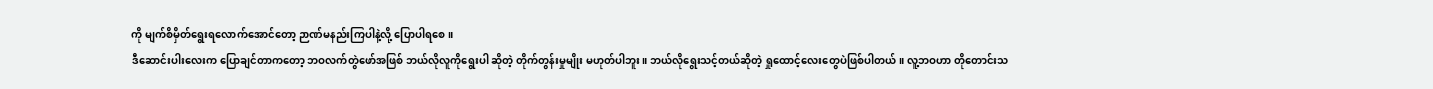ကို မျက်စိမှိတ်ရွေးရလောက်အောင်တော့ ဉာဏ်မနည်းကြပါနဲ့လို့ ပြောပါရစေ။
ဒီဆောင်းပါးလေးက ပြောချင်တာကတော့ ဘဝလက်တွဲဖော်အဖြစ် ဘယ်လိုလူကိုရွေးပါ ဆိုတဲ့ တိုက်တွန်းမှုမျိုး မဟုတ်ပါဘူး။ ဘယ်လိုရွေးသင့်တယ်ဆိုတဲ့ ရှုထောင့်လေးတွေပဲဖြစ်ပါတယ်။ လူ့ဘဝဟာ တိုတောင်းသ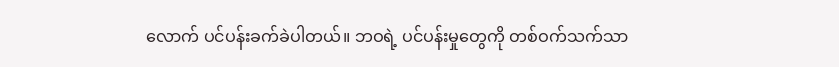လောက် ပင်ပန်းခက်ခဲပါတယ်။ ဘဝရဲ့ ပင်ပန်းမှုတွေကို တစ်ဝက်သက်သာ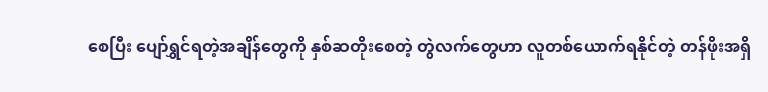စေပြီး ပျော်ရွှင်ရတဲ့အချိန်တွေကို နှစ်ဆတိုးစေတဲ့ တွဲလက်တွေဟာ လူတစ်ယောက်ရနိုင်တဲ့ တန်ဖိုးအရှိ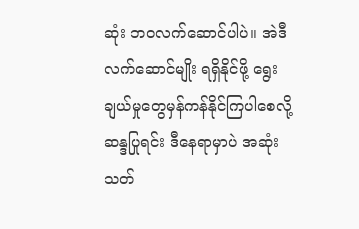ဆုံး ဘဝလက်ဆောင်ပါပဲ။ အဲဒီလက်ဆောင်မျိုး ရရှိနိုင်ဖို့ ရွေးချယ်မှုတွေမှန်ကန်နိုင်ကြပါစေလို့ ဆန္ဒပြုရင်း ဒီနေရာမှာပဲ အဆုံးသတ်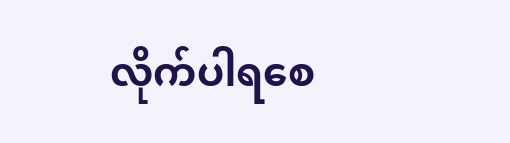လိုက်ပါရစေ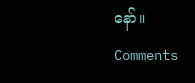နော်။
Comments